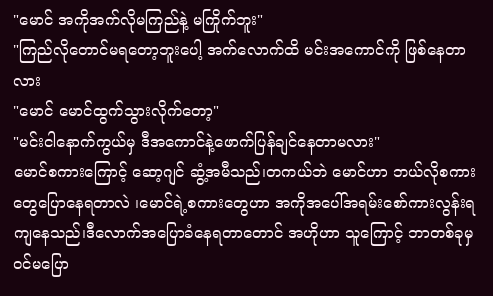"မောင် အကိုအက်လိုမကြည်နဲ့ မကြိုက်ဘူး"
"ကြည်လိုတောင်မရတော့ဘူးပေါ့ အက်လောက်ထိ မင်းအကောင်ကို ဖြစ်နေတာလား
"မောင် မောင်ထွက်သွားလိုက်တော့"
"မင်းငါနောက်ကွယ်မှ ဒီအကောင်နဲ့ဖောက်ပြန်ချင်နေတာမလား"
မောင်စကားကြောင့် ဆော့ဂျင် ဆွံ့အမီသည်၊တကယ်ဘဲ မောင်ဟာ ဘယ်လိုစကားတွေပြောနေရတာလဲ ၊မောင်ရဲ့စကားတွေဟာ အကိုအပေါ်အရမ်းစော်ကားလွန်းရ ကျနေသည်၊ဒီလောက်အပြောခံနေရတာတောင် အဟိုဟာ သူကြောင့် ဘာတစ်ခုမှဝင်မပြော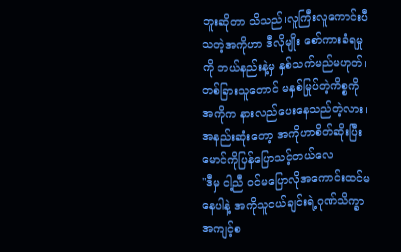ဘူးဆိုတာ သိသည်၊လူကြီးလူကောင်းပီသတဲ့အကိုဟာ ဒီလိုမျိုး စော်ကားခံရမှုကို ဘယ်နည်းနဲ့မှ နှစ်သက်မည်မဟုတ်၊တစ်ခြားသူတောင် မနှစ်မြုပ်တဲ့ကိစ္စကို အကိုက နားလည်ပေးနေသည်တဲ့လား၊အနည်းဆုံးတော့ အကိုဟာစိတ်ဆိုးပြီး မောင်ကိုပြန်ပြောသင့်တယ်လေ
"ဒီမှ ငါ့ညီ ဝင်မပြောလိုအကောင်းထင်မနေပါနဲ့ အကိုသူငယ်ချင်းရဲ့ဂုဏ်သိက္ခာ အကျင့်စ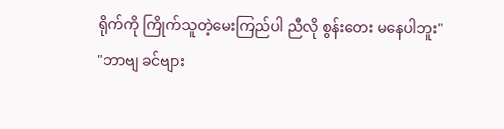ရိုက်ကို ကြိုက်သူတဲ့မေးကြည်ပါ ညီလို စွန်းတေး မနေပါဘူး"
"ဘာဗျ ခင်ဗျား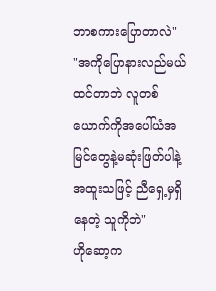ဘာစကားပြောတာလဲ"
"အကိုပြောနားလည်မယ်ထင်တာဘဲ လူတစ်ယောက်ကိုအပေါ်ယံအမြင်တွေနဲ့မဆုံးဖြတ်ပါနဲ့ အထူးသဖြင့် ညီရှေ့မှရှိနေတဲ့ သူကိုဘဲ"
ဟိုဆော့က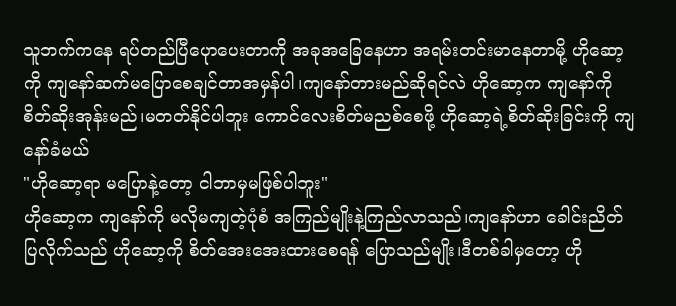သူဘက်ကနေ ရပ်တည်ပြီပေုာပေးတာကို အခုအခြေနေဟာ အရမ်းတင်းမာနေတာမို့ ဟိုဆော့ကို ကျနော်ဆက်မပြောစေချင်တာအမှန်ပါ၊ကျနော်တားမည်ဆိုရင်လဲ ဟိုဆော့က ကျနော်ကိုစိတ်ဆိုးအုန်းမည်၊မတတ်နိုင်ပါဘူး ကောင်လေးစိတ်မညစ်စေဖို့ ဟိုဆော့ရဲ့စိတ်ဆိုးခြင်းကို ကျနော်ခံမယ်
"ဟိုဆော့ရာ မပြောနဲ့တော့ ငါဘာမှမဖြစ်ပါဘူး"
ဟိုဆော့က ကျနော်ကို မလိုမကျတဲ့ပုံစံ အကြည်မျိုးနဲ့ကြည်လာသည်၊ကျနော်ဟာ ခေါင်းညိတ်ပြလိုက်သည် ဟိုဆော့ကို စိတ်အေးအေးထားစေရန် ပြောသည်မျိုး၊ဒီတစ်ခါမှတော့ ဟို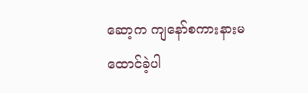ဆော့က ကျနော်စကားနားမထောင်ခဲ့ပါ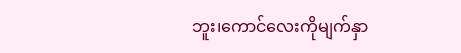ဘူး၊ကောင်လေးကိုမျက်နှာ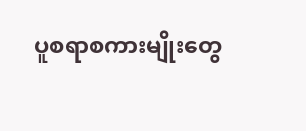ပူစရာစကားမျိုးတွေ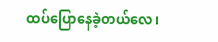ထပ်ပြောနေခဲ့တယ်လေ၊